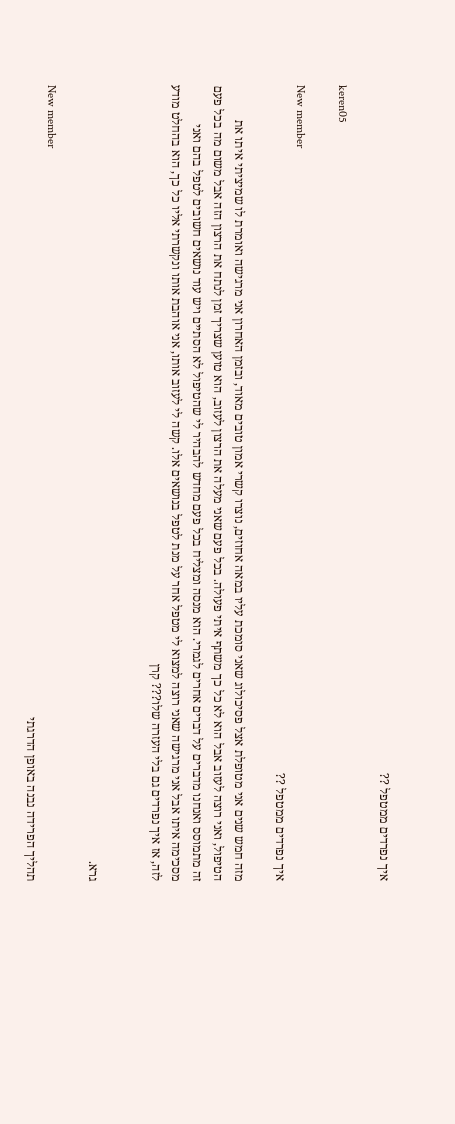איך נפרדים ממטפל ??

keren05

New member
איך נפרדים ממטפל ??

מזה חמש שנים אני מטופלת אצל פסיכולוג שאני סומכת עליו במאה אחוזים, נוצרו קשרי אמון טובים מאוד, ובזמן האחרון אני מרגישה ואומרת לו שמיציתי איתו את הטיפול, ואני רוצה לעזוב אבל הוא לא כל כך משתף איתי פעולה. בכל פעם שאני מעלה את הרצון לעזוב, הוא טוען שצריך זמן לנתח את הרצון הזה אבל משום מה בכל פעם זה מתמוסס ואנחנו מדברים על דברים אחרים לגמרי. הוא מנסה ומצליח בכל פעם מחדש להבהיר לי שהטיפול לא הסתיים ויש עוד נושאים חשובים לטפל בהם ואני מסכימה איתו אבל אני מרגישה שאני רוצה למצוא לי מטפל אחר על מנת לטפל בנושאים אלו. קשה לי לעזוב אותו, אני אוהבת אותו ונקשרתי אליו כל כך, הוא בהחלט מודע לזה, אז איך נפרדים גם בלי העזרה שלו??? קרן


גרא.

New member
תהליך הפרידה נבנה באופן הדרגתי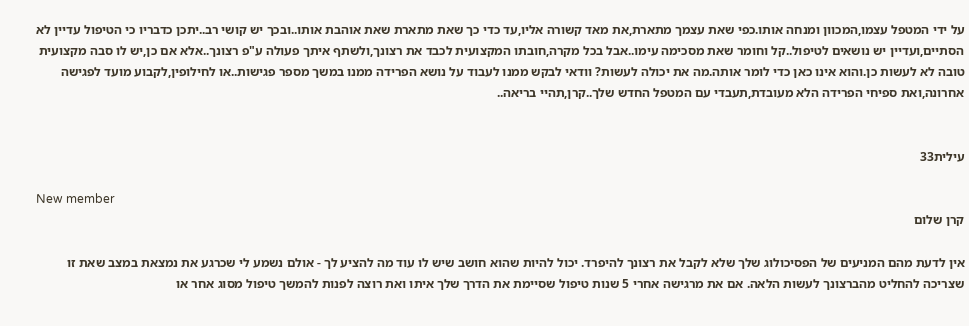על ידי המטפל עצמו,המכוון ומנחה אותו.כפי שאת עצמך מתארת,את מאד קשורה אליו,עד כדי כך שאת מתארת שאת אוהבת אותו..ובכך יש קושי רב..יתכן כדבריו כי הטיפול עדיין לא הסתיים,ועדיין יש נושאים לטיפול..קל וחומר שאת מסכימה עימו..אבל בכל מקרה,חובתו המקצועית לכבד את רצונך,ולשתף איתך פעולה ע"פ רצונך..אלא אם כן,יש לו סבה מקצועית טובה לא לעשות כן.והוא אינו כאן כדי לומר אותה.מה את יכולה לעשות? וודאי לבקש ממנו לעבוד על נושא הפרידה ממנו במשך מספר פגישות..או לחילופין,לקבוע מועד לפגישה אחרונה,ואת ספיחי הפרידה הלא מעובדת,תעבדי עם המטפל החדש שלך..קרן,תהיי בריאה..


עילית33

New member
קרן שלום

אין לדעת מהם המניעים של הפסיכולוג שלך שלא לקבל את רצונך להיפרד. יכול להיות שהוא חושב שיש לו עוד מה להציע לך - אולם נשמע לי שכרגע את נמצאת במצב שאת זו שצריכה להחליט מהברצונך לעשות הלאה. אם את מרגישה אחרי 5 שנות טיפול שסיימת את הדרך שלך איתו ואת רוצה לפנות להמשך טיפול מסוג אחר או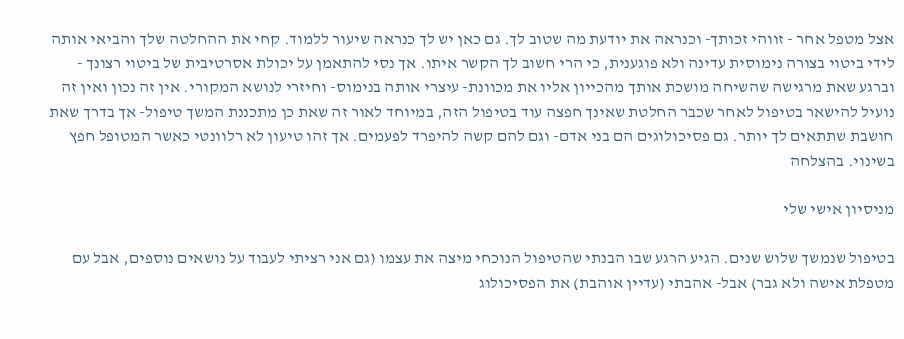אצל מטפל אחר - זווהי זכותך- וכנראה את יודעת מה שטוב לך. גם כאן יש לך כנראה שיעור ללמוד. קחי את ההחלטה שלך והביאי אותה לידי ביטוי בצורה נימוסית עדינה ולא פוגענית, כי הרי חשוב לך הקשר איתו. אך נסי להתאמן על יכולת אסרטיבית של ביטוי רצונך - וברגע שאת מרגישה שהשיחה מושכת אותך מהכייון אליו את מכוונת- עיצרי אותה בנימוס- וחיזרי לנושא המקורי. אין זה נכון ואין זה נועיל להישאר בטיפול לאחר שכבר החלטת שאינך חפצה עוד בטיפול הזה, במיוחד לאור זה שאת כן מתכננת המשך טיפול- אך בדרך שאת חושבת שתתאים לך יותר. גם פסיכולוגים הם בני אדם- וגם להם קשה להיפרד לפעמים. אך זהו טיעון לא רלוונטי כאשר המטופל חפץ בשינוי. בהצלחה

מניסיון אישי שלי

בטיפול שנמשך שלוש שנים. הגיע הרגע שבו הבנתי שהטיפול הנוכחי מיצה את עצמו (גם אני רציתי לעבוד על נושאים נוספים, אבל עם מטפלת אישה ולא גבר) אבל- אהבתי (עדיין אוהבת) את הפסיכולוג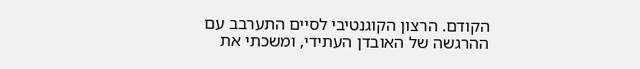הקודם. הרצון הקוגנטיבי לסיים התערבב עם ההרגשה של האובדן העתידי, ומשכתי את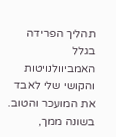תהליך הפרידה בגלל האמביוולנויטות והקושי שלי לאבד את המועכר והטוב. בשונה ממך,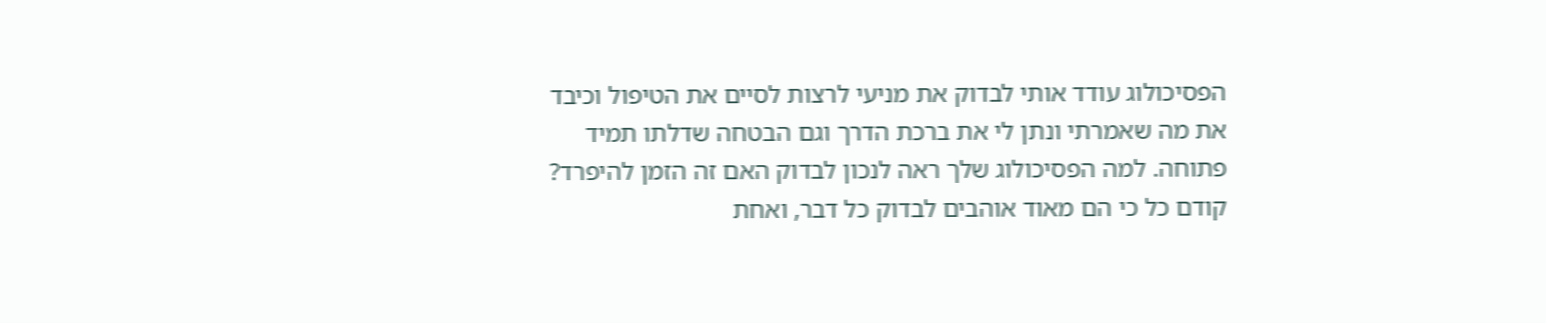הפסיכולוג עודד אותי לבדוק את מניעי לרצות לסיים את הטיפול וכיבד את מה שאמרתי ונתן לי את ברכת הדרך וגם הבטחה שדלתו תמיד פתוחה. למה הפסיכולוג שלך ראה לנכון לבדוק האם זה הזמן להיפרד? קודם כל כי הם מאוד אוהבים לבדוק כל דבר, ואחת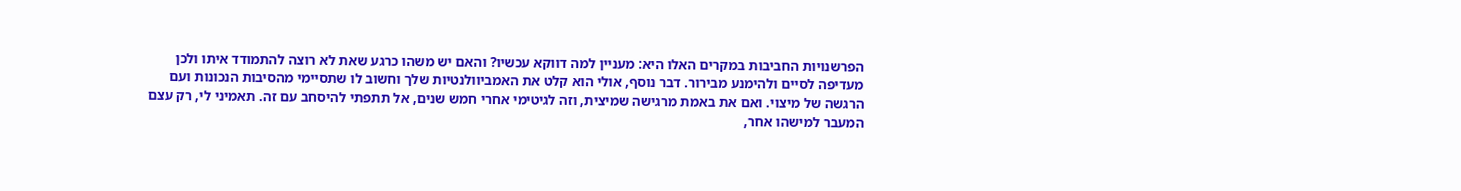הפרשנויות החביבות במקרים האלו היא: מעניין למה דווקא עכשיו? והאם יש משהו כרגע שאת לא רוצה להתמודד איתו ולכן מעדיפה לסיים ולהימנע מבירור. דבר נוסף, אולי הוא קלט את האמביוולנטיות שלך וחשוב לו שתסיימי מהסיבות הנכונות ועם הרגשה של מיצוי. ואם את באמת מרגישה שמיצית, וזה לגיטימי אחרי חמש שנים, אל תתפתי להיסחב עם זה. תאמיני לי, רק עצם המעבר למישהו אחר,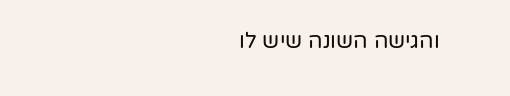והגישה השונה שיש לו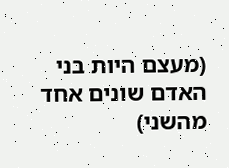(מעצם היות בני האדם שונים אחד מהשני)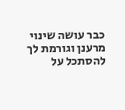כבר עושה שינוי מרענן וגורמת לך להסתכל על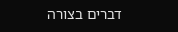דברים בצורה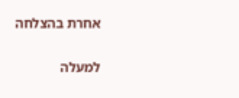אחרת בהצלחה

למעלה